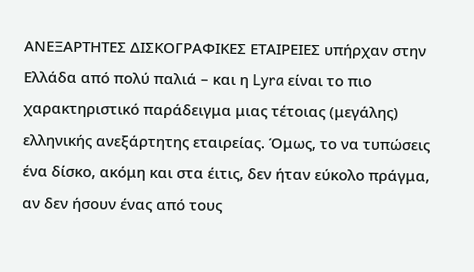ΑΝΕΞΑΡΤΗΤΕΣ ΔΙΣΚΟΓΡΑΦΙΚΕΣ ΕΤΑΙΡΕΙΕΣ υπήρχαν στην Ελλάδα από πολύ παλιά – και η Lyra είναι το πιο χαρακτηριστικό παράδειγμα μιας τέτοιας (μεγάλης) ελληνικής ανεξάρτητης εταιρείας. Όμως, το να τυπώσεις ένα δίσκο, ακόμη και στα έιτις, δεν ήταν εύκολο πράγμα, αν δεν ήσουν ένας από τους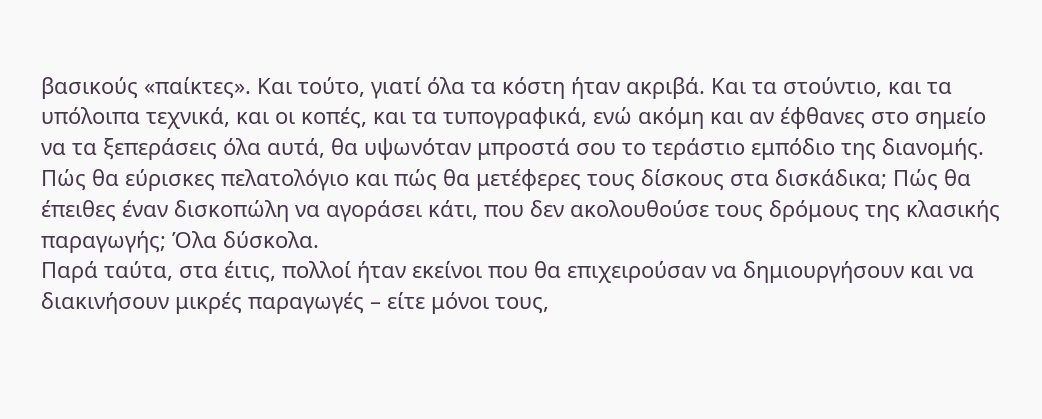βασικούς «παίκτες». Και τούτο, γιατί όλα τα κόστη ήταν ακριβά. Και τα στούντιο, και τα υπόλοιπα τεχνικά, και οι κοπές, και τα τυπογραφικά, ενώ ακόμη και αν έφθανες στο σημείο να τα ξεπεράσεις όλα αυτά, θα υψωνόταν μπροστά σου το τεράστιο εμπόδιο της διανομής. Πώς θα εύρισκες πελατολόγιο και πώς θα μετέφερες τους δίσκους στα δισκάδικα; Πώς θα έπειθες έναν δισκοπώλη να αγοράσει κάτι, που δεν ακολουθούσε τους δρόμους της κλασικής παραγωγής; Όλα δύσκολα.
Παρά ταύτα, στα έιτις, πολλοί ήταν εκείνοι που θα επιχειρούσαν να δημιουργήσουν και να διακινήσουν μικρές παραγωγές – είτε μόνοι τους,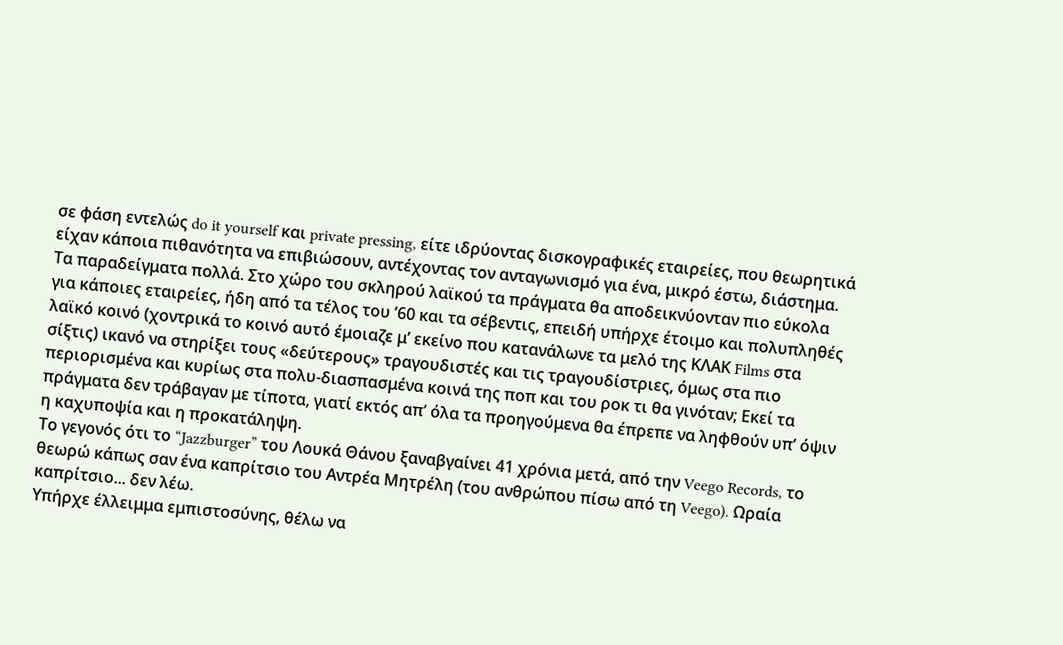σε φάση εντελώς do it yourself και private pressing, είτε ιδρύοντας δισκογραφικές εταιρείες, που θεωρητικά είχαν κάποια πιθανότητα να επιβιώσουν, αντέχοντας τον ανταγωνισμό για ένα, μικρό έστω, διάστημα. Τα παραδείγματα πολλά. Στο χώρο του σκληρού λαϊκού τα πράγματα θα αποδεικνύονταν πιο εύκολα για κάποιες εταιρείες, ήδη από τα τέλος του ’60 και τα σέβεντις, επειδή υπήρχε έτοιμο και πολυπληθές λαϊκό κοινό (χοντρικά το κοινό αυτό έμοιαζε μ’ εκείνο που κατανάλωνε τα μελό της KΛΑΚ Films στα σίξτις) ικανό να στηρίξει τους «δεύτερους» τραγουδιστές και τις τραγουδίστριες, όμως στα πιο περιορισμένα και κυρίως στα πολυ-διασπασμένα κοινά της ποπ και του ροκ τι θα γινόταν; Εκεί τα πράγματα δεν τράβαγαν με τίποτα, γιατί εκτός απ’ όλα τα προηγούμενα θα έπρεπε να ληφθούν υπ’ όψιν η καχυποψία και η προκατάληψη.
Το γεγονός ότι το “Jazzburger” του Λουκά Θάνου ξαναβγαίνει 41 χρόνια μετά, από την Veego Records, το θεωρώ κάπως σαν ένα καπρίτσιο του Αντρέα Μητρέλη (του ανθρώπου πίσω από τη Veego). Ωραία καπρίτσιο... δεν λέω.
Υπήρχε έλλειμμα εμπιστοσύνης, θέλω να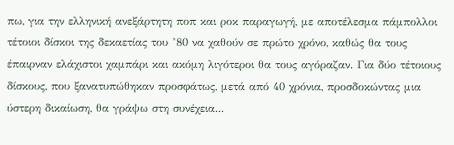πω, για την ελληνική ανεξάρτητη ποπ και ροκ παραγωγή, με αποτέλεσμα πάμπολλοι τέτοιοι δίσκοι της δεκαετίας του ’80 να χαθούν σε πρώτο χρόνο, καθώς θα τους έπαιρναν ελάχιστοι χαμπάρι και ακόμη λιγότεροι θα τους αγόραζαν. Για δύο τέτοιους δίσκους, που ξανατυπώθηκαν προσφάτως, μετά από 40 χρόνια, προσδοκώντας μια ύστερη δικαίωση, θα γράψω στη συνέχεια...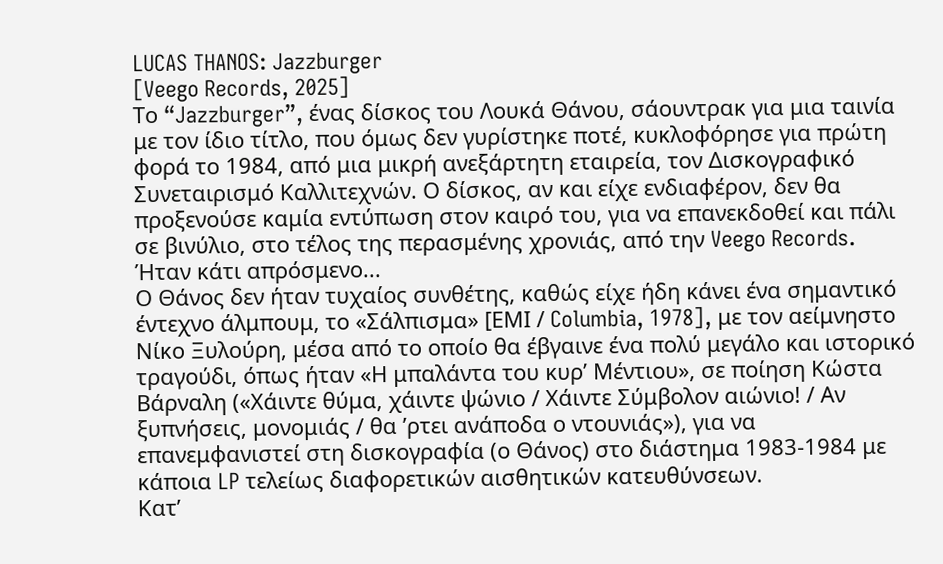LUCAS THANOS: Jazzburger
[Veego Records, 2025]
Το “Jazzburger”, ένας δίσκος του Λουκά Θάνου, σάουντρακ για μια ταινία με τον ίδιο τίτλο, που όμως δεν γυρίστηκε ποτέ, κυκλοφόρησε για πρώτη φορά το 1984, από μια μικρή ανεξάρτητη εταιρεία, τον Δισκογραφικό Συνεταιρισμό Καλλιτεχνών. Ο δίσκος, αν και είχε ενδιαφέρον, δεν θα προξενούσε καμία εντύπωση στον καιρό του, για να επανεκδοθεί και πάλι σε βινύλιο, στο τέλος της περασμένης χρονιάς, από την Veego Records. Ήταν κάτι απρόσμενο...
Ο Θάνος δεν ήταν τυχαίος συνθέτης, καθώς είχε ήδη κάνει ένα σημαντικό έντεχνο άλμπουμ, το «Σάλπισμα» [ΕΜΙ / Columbia, 1978], με τον αείμνηστο Νίκο Ξυλούρη, μέσα από το οποίο θα έβγαινε ένα πολύ μεγάλο και ιστορικό τραγούδι, όπως ήταν «Η μπαλάντα του κυρ’ Μέντιου», σε ποίηση Κώστα Βάρναλη («Χάιντε θύμα, χάιντε ψώνιο / Χάιντε Σύμβολον αιώνιο! / Αν ξυπνήσεις, μονομιάς / θα ’ρτει ανάποδα ο ντουνιάς»), για να επανεμφανιστεί στη δισκογραφία (ο Θάνος) στο διάστημα 1983-1984 με κάποια LP τελείως διαφορετικών αισθητικών κατευθύνσεων.
Κατ’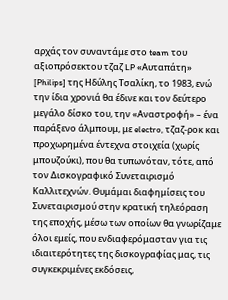αρχάς τον συναντάμε στο team του αξιοπρόσεκτου τζαζ LP «Αυταπάτη» [Philips] της Ηδύλης Τσαλίκη, το 1983, ενώ την ίδια χρονιά θα έδινε και τον δεύτερο μεγάλο δίσκο του, την «Αναστροφή» – ένα παράξενο άλμπουμ, με electro, τζαζ-ροκ και προχωρημένα έντεχνα στοιχεία (χωρίς μπουζούκι), που θα τυπωνόταν, τότε, από τον Δισκογραφικό Συνεταιρισμό Καλλιτεχνών. Θυμάμαι διαφημίσεις του Συνεταιρισμού στην κρατική τηλεόραση της εποχής, μέσω των οποίων θα γνωρίζαμε όλοι εμείς, που ενδιαφερόμασταν για τις ιδιαιτερότητες της δισκογραφίας μας, τις συγκεκριμένες εκδόσεις,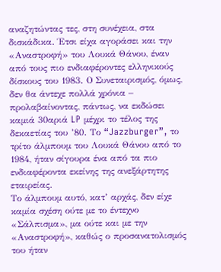αναζητώντας τες, στη συνέχεια, στα δισκάδικα. Έτσι είχα αγοράσει και την «Αναστροφή» του Λουκά Θάνου, έναν από τους πιο ενδιαφέροντες ελληνικούς δίσκους του 1983. Ο Συνεταιρισμός, όμως, δεν θα άντεχε πολλά χρόνια – προλαβαίνοντας, πάντως, να εκδώσει καμιά 30αριά LP μέχρι το τέλος της δεκαετίας του ’80. Το “Jazzburger”, το τρίτο άλμπουμ του Λουκά Θάνου από το 1984, ήταν σίγουρα ένα από τα πιο ενδιαφέροντα εκείνης της ανεξάρτητης εταιρείας.
Το άλμπουμ αυτό, κατ’ αρχάς, δεν είχε καμία σχέση ούτε με το έντεχνο «Σάλπισμα», μα ούτε και με την «Αναστροφή», καθώς ο προσανατολισμός του ήταν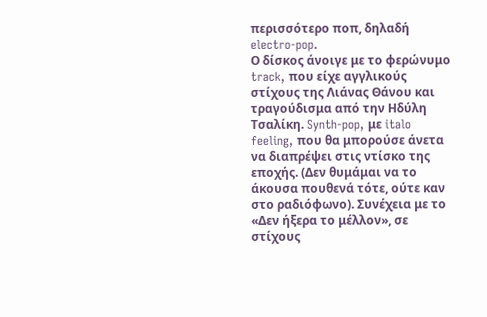περισσότερο ποπ, δηλαδή electro-pop.
Ο δίσκος άνοιγε με το φερώνυμο track, που είχε αγγλικούς στίχους της Λιάνας Θάνου και τραγούδισμα από την Ηδύλη Τσαλίκη. Synth-pop, με italo feeling, που θα μπορούσε άνετα να διαπρέψει στις ντίσκο της εποχής. (Δεν θυμάμαι να το άκουσα πουθενά τότε, ούτε καν στο ραδιόφωνο). Συνέχεια με το «Δεν ήξερα το μέλλον», σε στίχους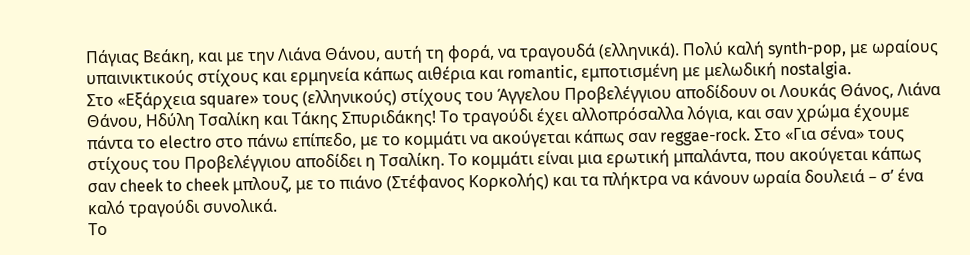Πάγιας Βεάκη, και με την Λιάνα Θάνου, αυτή τη φορά, να τραγουδά (ελληνικά). Πολύ καλή synth-pop, με ωραίους υπαινικτικούς στίχους και ερμηνεία κάπως αιθέρια και romantic, εμποτισμένη με μελωδική nostalgia.
Στο «Εξάρχεια square» τους (ελληνικούς) στίχους του Άγγελου Προβελέγγιου αποδίδουν οι Λουκάς Θάνος, Λιάνα Θάνου, Ηδύλη Τσαλίκη και Τάκης Σπυριδάκης! Το τραγούδι έχει αλλοπρόσαλλα λόγια, και σαν χρώμα έχουμε πάντα το electro στο πάνω επίπεδο, με το κομμάτι να ακούγεται κάπως σαν reggae-rock. Στο «Για σένα» τους στίχους του Προβελέγγιου αποδίδει η Τσαλίκη. Το κομμάτι είναι μια ερωτική μπαλάντα, που ακούγεται κάπως σαν cheek to cheek μπλουζ, με το πιάνο (Στέφανος Κορκολής) και τα πλήκτρα να κάνουν ωραία δουλειά – σ’ ένα καλό τραγούδι συνολικά.
Το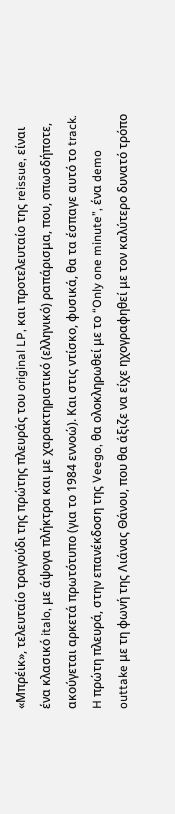«Μπρέικ», τελευταίο τραγούδι της πρώτης πλευράς του original LP, και προτελευταίο της reissue, είναι ένα κλασικό italo, με άψογα πλήκτρα και με χαρακτηριστικό (ελληνικό) ραπάρισμα, που, οπωσδήποτε, ακούγεται αρκετά πρωτότυπο (για το 1984 εννοώ). Και στις ντίσκο, φυσικά, θα τα έσπαγε αυτό το track. H πρώτη πλευρά, στην επανέκδοση της Veego, θα ολοκληρωθεί με το “Only one minute”, ένα demo outtake με τη φωνή της Λιάνας Θάνου, που θα άξιζε να είχε ηχογραφηθεί με τον καλύτερο δυνατό τρόπο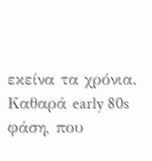εκείνα τα χρόνια. Καθαρά early 80s φάση, που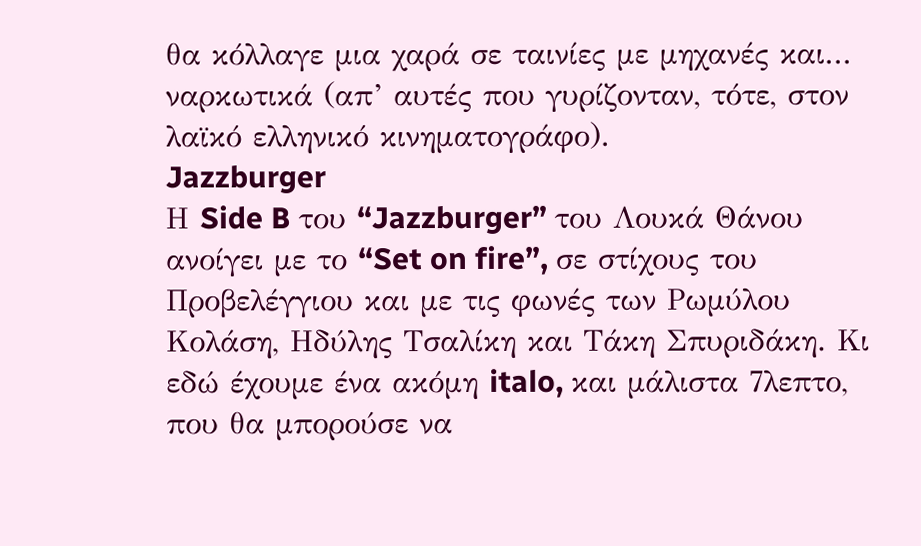θα κόλλαγε μια χαρά σε ταινίες με μηχανές και... ναρκωτικά (απ’ αυτές που γυρίζονταν, τότε, στον λαϊκό ελληνικό κινηματογράφο).
Jazzburger
Η Side B του “Jazzburger” του Λουκά Θάνου ανοίγει με το “Set on fire”, σε στίχους του Προβελέγγιου και με τις φωνές των Ρωμύλου Κολάση, Ηδύλης Τσαλίκη και Τάκη Σπυριδάκη. Κι εδώ έχουμε ένα ακόμη italo, και μάλιστα 7λεπτο, που θα μπορούσε να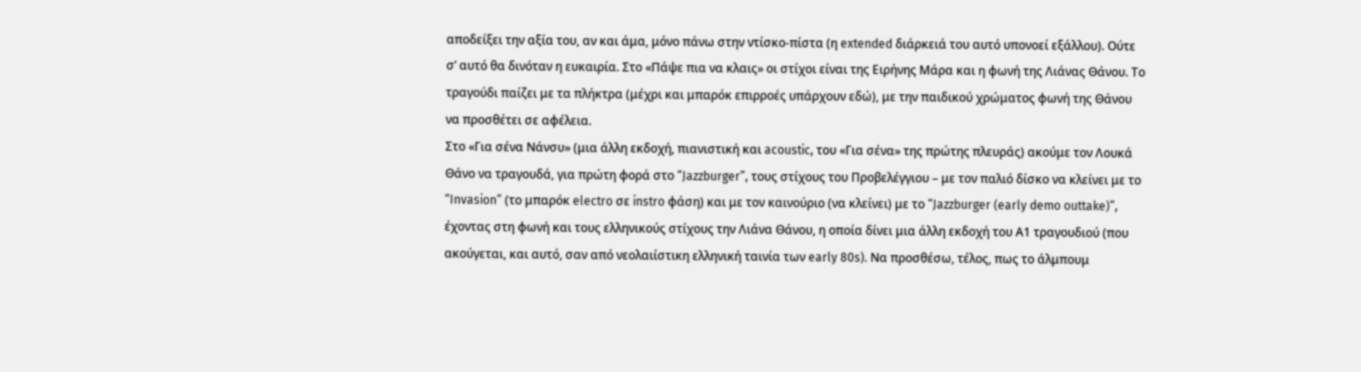αποδείξει την αξία του, αν και άμα, μόνο πάνω στην ντίσκο-πίστα (η extended διάρκειά του αυτό υπονοεί εξάλλου). Ούτε σ’ αυτό θα δινόταν η ευκαιρία. Στο «Πάψε πια να κλαις» οι στίχοι είναι της Ειρήνης Μάρα και η φωνή της Λιάνας Θάνου. Το τραγούδι παίζει με τα πλήκτρα (μέχρι και μπαρόκ επιρροές υπάρχουν εδώ), με την παιδικού χρώματος φωνή της Θάνου να προσθέτει σε αφέλεια.
Στο «Για σένα Νάνσυ» (μια άλλη εκδοχή, πιανιστική και acoustic, του «Για σένα» της πρώτης πλευράς) ακούμε τον Λουκά Θάνο να τραγουδά, για πρώτη φορά στο “Jazzburger”, τους στίχους του Προβελέγγιου – με τον παλιό δίσκο να κλείνει με το “Invasion” (το μπαρόκ electro σε instro φάση) και με τον καινούριο (να κλείνει) με το “Jazzburger (early demo outtake)”, έχοντας στη φωνή και τους ελληνικούς στίχους την Λιάνα Θάνου, η οποία δίνει μια άλλη εκδοχή του Α1 τραγουδιού (που ακούγεται, και αυτό, σαν από νεολαιίστικη ελληνική ταινία των early 80s). Να προσθέσω, τέλος, πως το άλμπουμ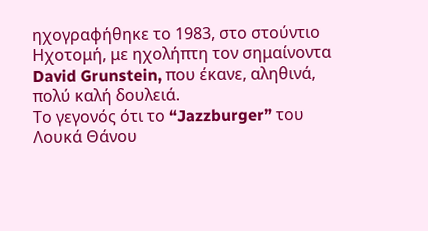ηχογραφήθηκε το 1983, στο στούντιο Ηχοτομή, με ηχολήπτη τον σημαίνοντα David Grunstein, που έκανε, αληθινά, πολύ καλή δουλειά.
Το γεγονός ότι το “Jazzburger” του Λουκά Θάνου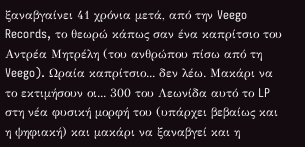ξαναβγαίνει 41 χρόνια μετά, από την Veego Records, το θεωρώ κάπως σαν ένα καπρίτσιο του Αντρέα Μητρέλη (του ανθρώπου πίσω από τη Veego). Ωραία καπρίτσιο... δεν λέω. Μακάρι να το εκτιμήσουν οι... 300 του Λεωνίδα αυτό το LP στη νέα φυσική μορφή του (υπάρχει βεβαίως και η ψηφιακή) και μακάρι να ξαναβγεί και η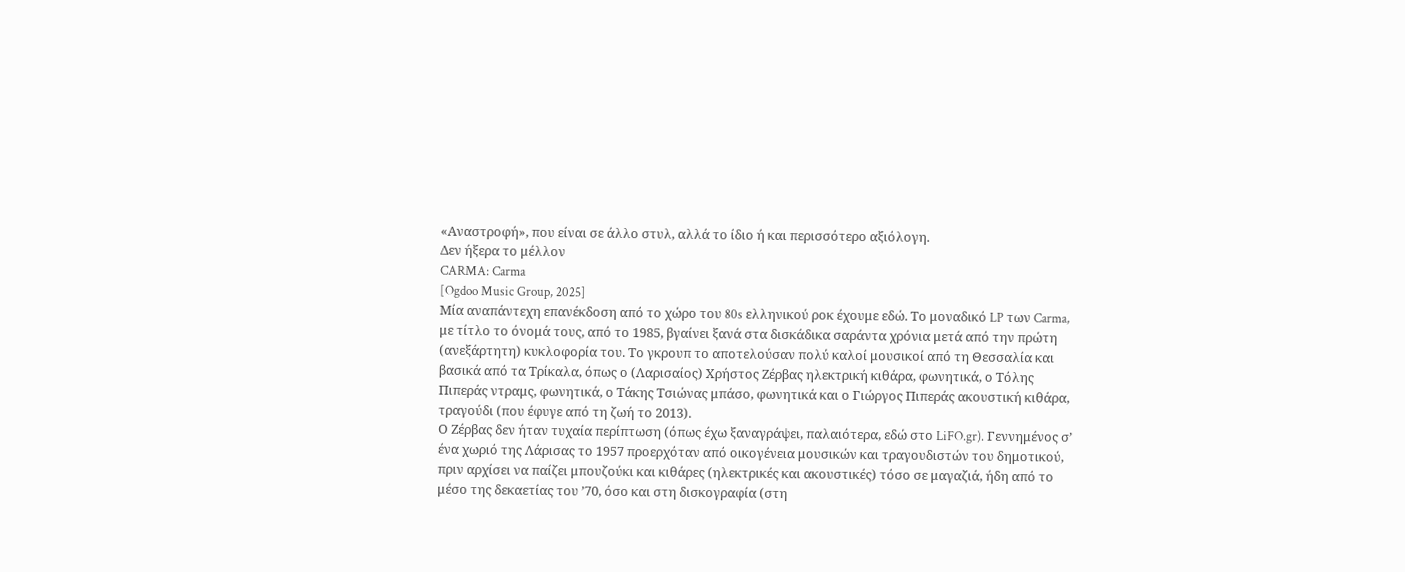«Αναστροφή», που είναι σε άλλο στυλ, αλλά το ίδιο ή και περισσότερο αξιόλογη.
Δεν ήξερα το μέλλον
CARMA: Carma
[Ogdoo Music Group, 2025]
Μία αναπάντεχη επανέκδοση από το χώρο του 80s ελληνικού ροκ έχουμε εδώ. Το μοναδικό LP των Carma, με τίτλο το όνομά τους, από το 1985, βγαίνει ξανά στα δισκάδικα σαράντα χρόνια μετά από την πρώτη (ανεξάρτητη) κυκλοφορία του. Το γκρουπ το αποτελούσαν πολύ καλοί μουσικοί από τη Θεσσαλία και βασικά από τα Τρίκαλα, όπως ο (Λαρισαίος) Χρήστος Ζέρβας ηλεκτρική κιθάρα, φωνητικά, ο Τόλης Πιπεράς ντραμς, φωνητικά, ο Τάκης Τσιώνας μπάσο, φωνητικά και ο Γιώργος Πιπεράς ακουστική κιθάρα, τραγούδι (που έφυγε από τη ζωή το 2013).
Ο Ζέρβας δεν ήταν τυχαία περίπτωση (όπως έχω ξαναγράψει, παλαιότερα, εδώ στο LiFO.gr). Γεννημένος σ’ ένα χωριό της Λάρισας το 1957 προερχόταν από οικογένεια μουσικών και τραγουδιστών του δημοτικού, πριν αρχίσει να παίζει μπουζούκι και κιθάρες (ηλεκτρικές και ακουστικές) τόσο σε μαγαζιά, ήδη από το μέσο της δεκαετίας του ’70, όσο και στη δισκογραφία (στη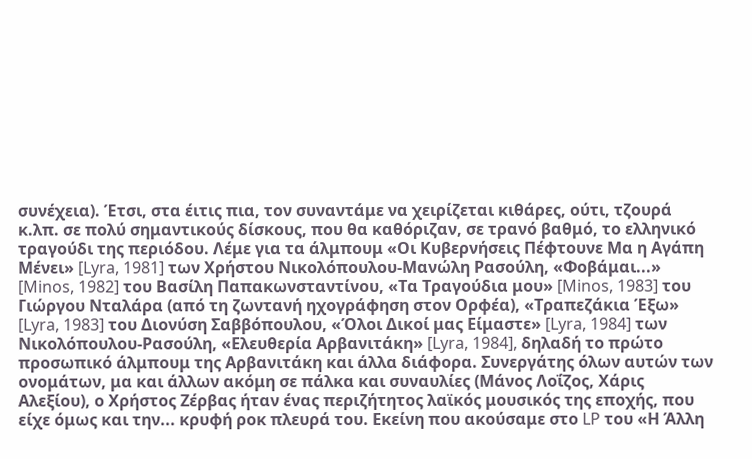συνέχεια). Έτσι, στα έιτις πια, τον συναντάμε να χειρίζεται κιθάρες, ούτι, τζουρά κ.λπ. σε πολύ σημαντικούς δίσκους, που θα καθόριζαν, σε τρανό βαθμό, το ελληνικό τραγούδι της περιόδου. Λέμε για τα άλμπουμ «Οι Κυβερνήσεις Πέφτουνε Mα η Αγάπη Μένει» [Lyra, 1981] των Χρήστου Νικολόπουλου-Μανώλη Ρασούλη, «Φοβάμαι...» [Minos, 1982] του Βασίλη Παπακωνσταντίνου, «Τα Τραγούδια μου» [Minos, 1983] του Γιώργου Νταλάρα (από τη ζωντανή ηχογράφηση στον Ορφέα), «Τραπεζάκια Έξω» [Lyra, 1983] του Διονύση Σαββόπουλου, «Όλοι Δικοί μας Είμαστε» [Lyra, 1984] των Νικολόπουλου-Ρασούλη, «Ελευθερία Αρβανιτάκη» [Lyra, 1984], δηλαδή το πρώτο προσωπικό άλμπουμ της Αρβανιτάκη και άλλα διάφορα. Συνεργάτης όλων αυτών των ονομάτων, μα και άλλων ακόμη σε πάλκα και συναυλίες (Μάνος Λοΐζος, Χάρις Αλεξίου), ο Χρήστος Ζέρβας ήταν ένας περιζήτητος λαϊκός μουσικός της εποχής, που είχε όμως και την... κρυφή ροκ πλευρά του. Εκείνη που ακούσαμε στο LP του «Η Άλλη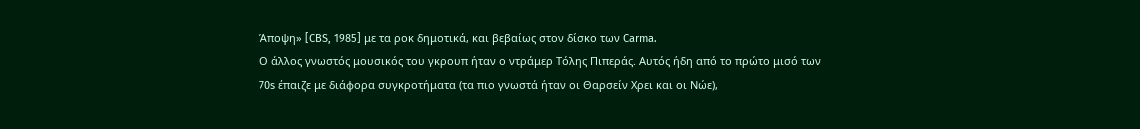Άποψη» [CBS, 1985] με τα ροκ δημοτικά, και βεβαίως στον δίσκο των Carma.
Ο άλλος γνωστός μουσικός του γκρουπ ήταν ο ντράμερ Τόλης Πιπεράς. Αυτός ήδη από το πρώτο μισό των 70s έπαιζε με διάφορα συγκροτήματα (τα πιο γνωστά ήταν οι Θαρσείν Χρει και οι Νώε),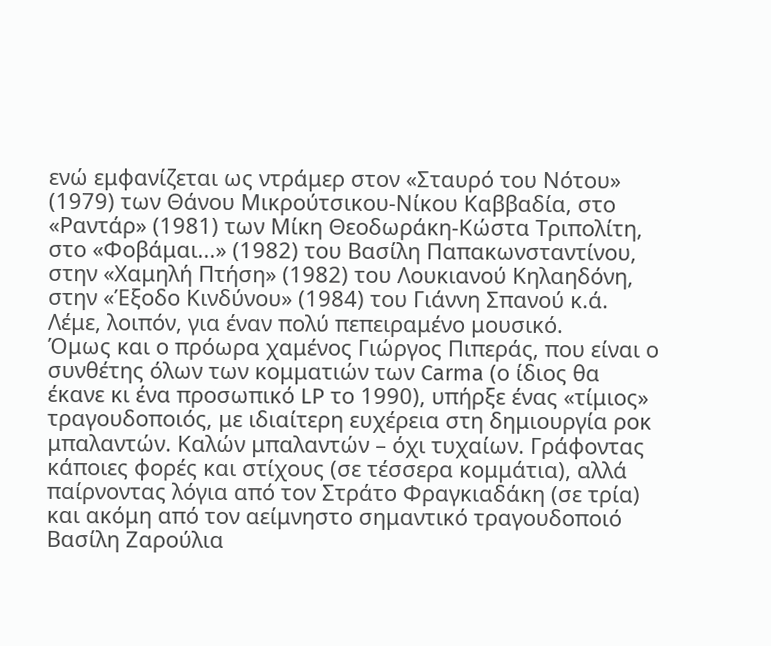ενώ εμφανίζεται ως ντράμερ στον «Σταυρό του Νότου» (1979) των Θάνου Μικρούτσικου-Νίκου Καββαδία, στο «Ραντάρ» (1981) των Μίκη Θεοδωράκη-Κώστα Τριπολίτη, στο «Φοβάμαι...» (1982) του Βασίλη Παπακωνσταντίνου, στην «Χαμηλή Πτήση» (1982) του Λουκιανού Κηλαηδόνη, στην «Έξοδο Κινδύνου» (1984) του Γιάννη Σπανού κ.ά. Λέμε, λοιπόν, για έναν πολύ πεπειραμένο μουσικό.
Όμως και ο πρόωρα χαμένος Γιώργος Πιπεράς, που είναι ο συνθέτης όλων των κομματιών των Carma (ο ίδιος θα έκανε κι ένα προσωπικό LP το 1990), υπήρξε ένας «τίμιος» τραγουδοποιός, με ιδιαίτερη ευχέρεια στη δημιουργία ροκ μπαλαντών. Καλών μπαλαντών – όχι τυχαίων. Γράφοντας κάποιες φορές και στίχους (σε τέσσερα κομμάτια), αλλά παίρνοντας λόγια από τον Στράτο Φραγκιαδάκη (σε τρία) και ακόμη από τον αείμνηστο σημαντικό τραγουδοποιό Βασίλη Ζαρούλια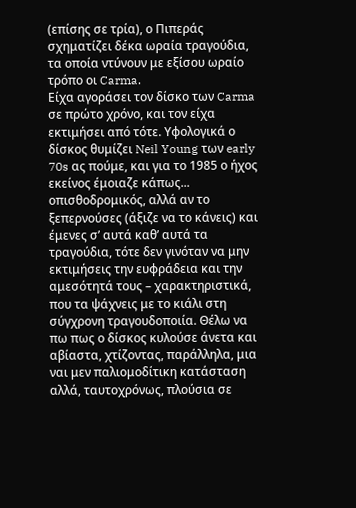(επίσης σε τρία), ο Πιπεράς σχηματίζει δέκα ωραία τραγούδια, τα οποία ντύνουν με εξίσου ωραίο τρόπο οι Carma.
Είχα αγοράσει τον δίσκο των Carma σε πρώτο χρόνο, και τον είχα εκτιμήσει από τότε. Υφολογικά ο δίσκος θυμίζει Neil Young των early 70s ας πούμε, και για το 1985 ο ήχος εκείνος έμοιαζε κάπως... οπισθοδρομικός, αλλά αν το ξεπερνούσες (άξιζε να το κάνεις) και έμενες σ’ αυτά καθ’ αυτά τα τραγούδια, τότε δεν γινόταν να μην εκτιμήσεις την ευφράδεια και την αμεσότητά τους – χαρακτηριστικά, που τα ψάχνεις με το κιάλι στη σύγχρονη τραγουδοποιία. Θέλω να πω πως ο δίσκος κυλούσε άνετα και αβίαστα, χτίζοντας, παράλληλα, μια ναι μεν παλιομοδίτικη κατάσταση αλλά, ταυτοχρόνως, πλούσια σε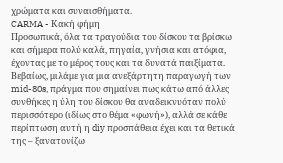χρώματα και συναισθήματα.
CARMA - Κακή φήμη
Προσωπικά, όλα τα τραγούδια του δίσκου τα βρίσκω και σήμερα πολύ καλά, πηγαία, γνήσια και ατόφια, έχοντας με το μέρος τους και τα δυνατά παιξίματα. Βεβαίως, μιλάμε για μια ανεξάρτητη παραγωγή των mid-80s, πράγμα που σημαίνει πως κάτω από άλλες συνθήκες η ύλη του δίσκου θα αναδεικνυόταν πολύ περισσότερο (ιδίως στο θέμα «φωνή»), αλλά σε κάθε περίπτωση αυτή η diy προσπάθεια έχει και τα θετικά της – ξανατονίζω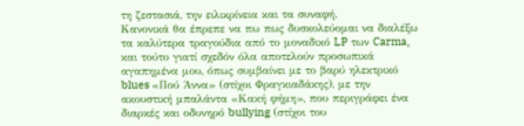τη ζεστασιά, την ειλικρίνεια και τα συναφή.
Κανονικά θα έπρεπε να πω πως δυσκολεύομαι να διαλέξω τα καλύτερα τραγούδια από το μοναδικό LP των Carma, και τούτο γιατί σχεδόν όλα αποτελούν προσωπικά αγαπημένα μου, όπως συμβαίνει με το βαρύ ηλεκτρικό blues «Πού Άννα» (στίχοι Φραγκιαδάκης), με την ακουστική μπαλάντα «Κακή φήμη», που περιγράφει ένα διαρκές και οδυνηρό bullying (στίχοι του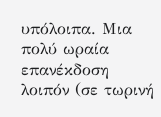υπόλοιπα. Μια πολύ ωραία επανέκδοση λοιπόν (σε τωρινή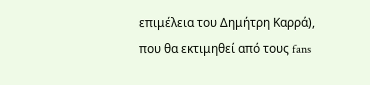επιμέλεια του Δημήτρη Καρρά), που θα εκτιμηθεί από τους fans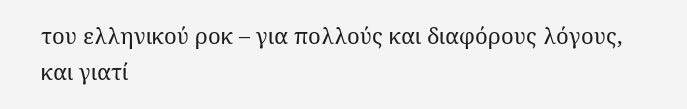του ελληνικού ροκ – για πολλούς και διαφόρους λόγους, και γιατί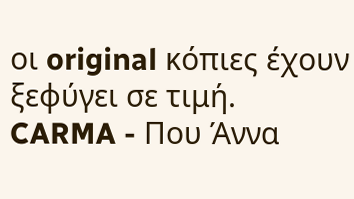οι original κόπιες έχουν ξεφύγει σε τιμή.
CARMA - Που Άννα